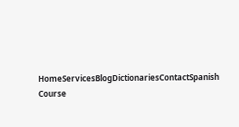HomeServicesBlogDictionariesContactSpanish Course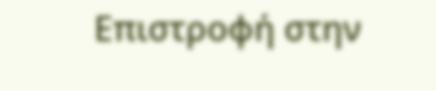Επιστροφή στην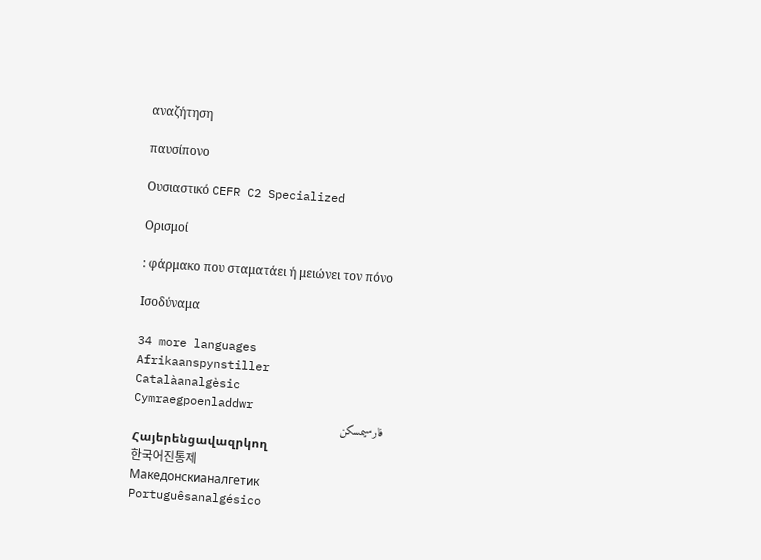αναζήτηση

παυσίπονο

Ουσιαστικό CEFR C2 Specialized

Ορισμοί

: φάρμακο που σταματάει ή μειώνει τον πόνο

Ισοδύναμα

34 more languages
Afrikaanspynstiller
Catalàanalgèsic
Cymraegpoenladdwr
فارسیمسکن
Հայերենցավազրկող
한국어진통제
Македонскианалгетик
Portuguêsanalgésico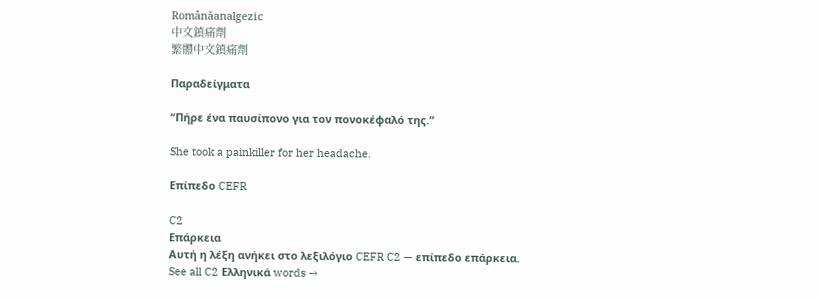Românăanalgezic
中文鎮痛劑
繁體中文鎮痛劑

Παραδείγματα

“Πήρε ένα παυσίπονο για τον πονοκέφαλό της.”

She took a painkiller for her headache.

Επίπεδο CEFR

C2
Επάρκεια
Αυτή η λέξη ανήκει στο λεξιλόγιο CEFR C2 — επίπεδο επάρκεια.
See all C2 Ελληνικά words →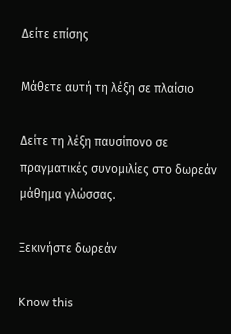Δείτε επίσης

Μάθετε αυτή τη λέξη σε πλαίσιο

Δείτε τη λέξη παυσίπονο σε πραγματικές συνομιλίες στο δωρεάν μάθημα γλώσσας.

Ξεκινήστε δωρεάν

Know this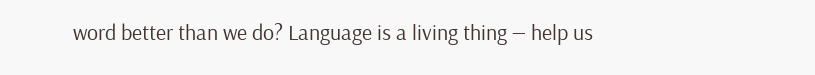word better than we do? Language is a living thing — help us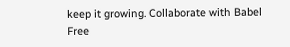keep it growing. Collaborate with Babel Free